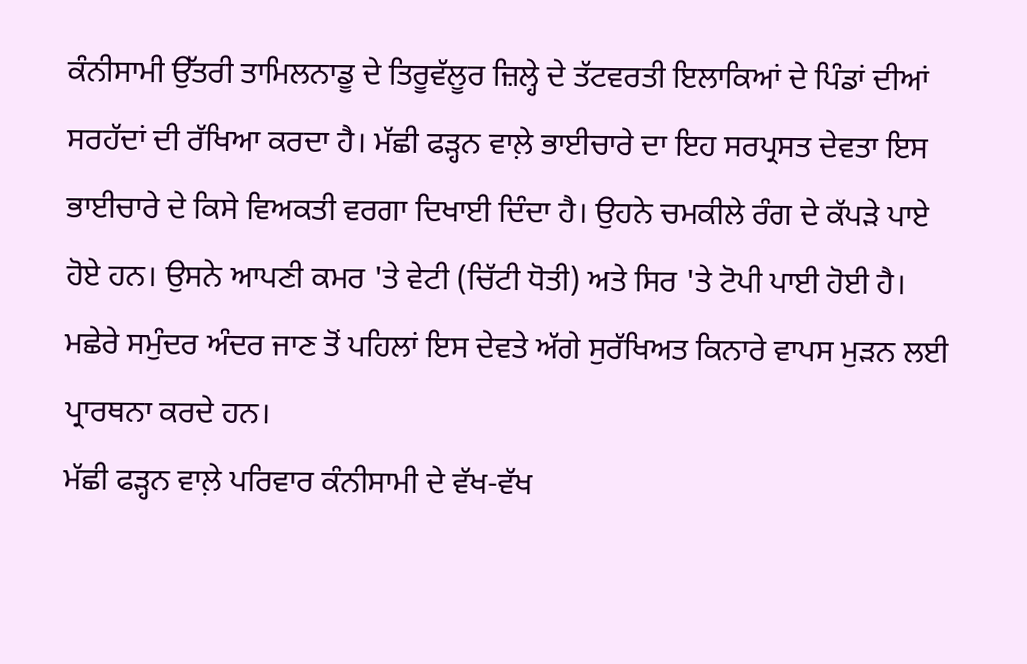ਕੰਨੀਸਾਮੀ ਉੱਤਰੀ ਤਾਮਿਲਨਾਡੂ ਦੇ ਤਿਰੂਵੱਲੂਰ ਜ਼ਿਲ੍ਹੇ ਦੇ ਤੱਟਵਰਤੀ ਇਲਾਕਿਆਂ ਦੇ ਪਿੰਡਾਂ ਦੀਆਂ ਸਰਹੱਦਾਂ ਦੀ ਰੱਖਿਆ ਕਰਦਾ ਹੈ। ਮੱਛੀ ਫੜ੍ਹਨ ਵਾਲ਼ੇ ਭਾਈਚਾਰੇ ਦਾ ਇਹ ਸਰਪ੍ਰਸਤ ਦੇਵਤਾ ਇਸ ਭਾਈਚਾਰੇ ਦੇ ਕਿਸੇ ਵਿਅਕਤੀ ਵਰਗਾ ਦਿਖਾਈ ਦਿੰਦਾ ਹੈ। ਉਹਨੇ ਚਮਕੀਲੇ ਰੰਗ ਦੇ ਕੱਪੜੇ ਪਾਏ ਹੋਏ ਹਨ। ਉਸਨੇ ਆਪਣੀ ਕਮਰ 'ਤੇ ਵੇਟੀ (ਚਿੱਟੀ ਧੋਤੀ) ਅਤੇ ਸਿਰ 'ਤੇ ਟੋਪੀ ਪਾਈ ਹੋਈ ਹੈ। ਮਛੇਰੇ ਸਮੁੰਦਰ ਅੰਦਰ ਜਾਣ ਤੋਂ ਪਹਿਲਾਂ ਇਸ ਦੇਵਤੇ ਅੱਗੇ ਸੁਰੱਖਿਅਤ ਕਿਨਾਰੇ ਵਾਪਸ ਮੁੜਨ ਲਈ ਪ੍ਰਾਰਥਨਾ ਕਰਦੇ ਹਨ।
ਮੱਛੀ ਫੜ੍ਹਨ ਵਾਲ਼ੇ ਪਰਿਵਾਰ ਕੰਨੀਸਾਮੀ ਦੇ ਵੱਖ-ਵੱਖ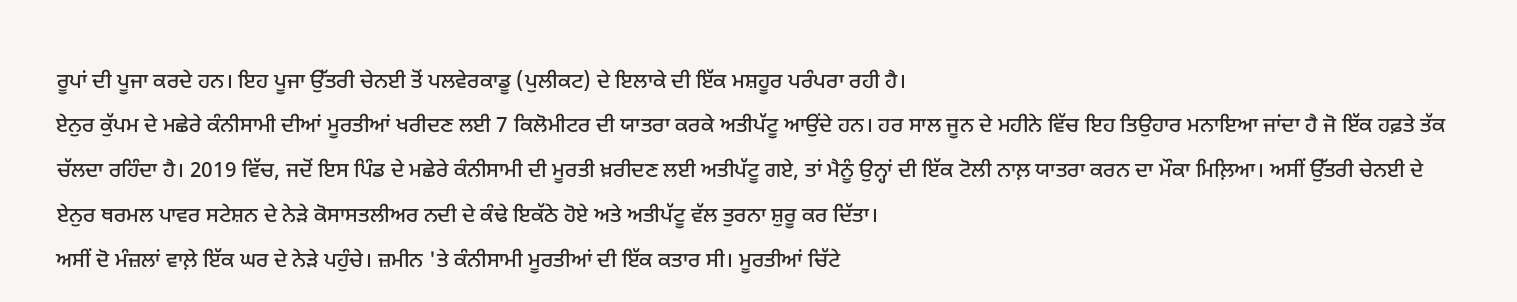ਰੂਪਾਂ ਦੀ ਪੂਜਾ ਕਰਦੇ ਹਨ। ਇਹ ਪੂਜਾ ਉੱਤਰੀ ਚੇਨਈ ਤੋਂ ਪਲਵੇਰਕਾਡੂ (ਪੁਲੀਕਟ) ਦੇ ਇਲਾਕੇ ਦੀ ਇੱਕ ਮਸ਼ਹੂਰ ਪਰੰਪਰਾ ਰਹੀ ਹੈ।
ਏਨੁਰ ਕੁੱਪਮ ਦੇ ਮਛੇਰੇ ਕੰਨੀਸਾਮੀ ਦੀਆਂ ਮੂਰਤੀਆਂ ਖਰੀਦਣ ਲਈ 7 ਕਿਲੋਮੀਟਰ ਦੀ ਯਾਤਰਾ ਕਰਕੇ ਅਤੀਪੱਟੂ ਆਉਂਦੇ ਹਨ। ਹਰ ਸਾਲ ਜੂਨ ਦੇ ਮਹੀਨੇ ਵਿੱਚ ਇਹ ਤਿਉਹਾਰ ਮਨਾਇਆ ਜਾਂਦਾ ਹੈ ਜੋ ਇੱਕ ਹਫ਼ਤੇ ਤੱਕ ਚੱਲਦਾ ਰਹਿੰਦਾ ਹੈ। 2019 ਵਿੱਚ, ਜਦੋਂ ਇਸ ਪਿੰਡ ਦੇ ਮਛੇਰੇ ਕੰਨੀਸਾਮੀ ਦੀ ਮੂਰਤੀ ਖ਼ਰੀਦਣ ਲਈ ਅਤੀਪੱਟੂ ਗਏ, ਤਾਂ ਮੈਨੂੰ ਉਨ੍ਹਾਂ ਦੀ ਇੱਕ ਟੋਲੀ ਨਾਲ਼ ਯਾਤਰਾ ਕਰਨ ਦਾ ਮੌਕਾ ਮਿਲ਼ਿਆ। ਅਸੀਂ ਉੱਤਰੀ ਚੇਨਈ ਦੇ ਏਨੁਰ ਥਰਮਲ ਪਾਵਰ ਸਟੇਸ਼ਨ ਦੇ ਨੇੜੇ ਕੋਸਾਸਤਲੀਅਰ ਨਦੀ ਦੇ ਕੰਢੇ ਇਕੱਠੇ ਹੋਏ ਅਤੇ ਅਤੀਪੱਟੂ ਵੱਲ ਤੁਰਨਾ ਸ਼ੁਰੂ ਕਰ ਦਿੱਤਾ।
ਅਸੀਂ ਦੋ ਮੰਜ਼ਲਾਂ ਵਾਲ਼ੇ ਇੱਕ ਘਰ ਦੇ ਨੇੜੇ ਪਹੁੰਚੇ। ਜ਼ਮੀਨ 'ਤੇ ਕੰਨੀਸਾਮੀ ਮੂਰਤੀਆਂ ਦੀ ਇੱਕ ਕਤਾਰ ਸੀ। ਮੂਰਤੀਆਂ ਚਿੱਟੇ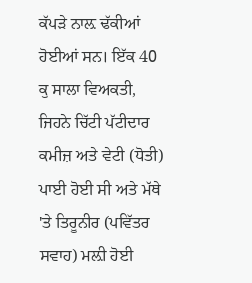ਕੱਪੜੇ ਨਾਲ਼ ਢੱਕੀਆਂ ਹੋਈਆਂ ਸਨ। ਇੱਕ 40 ਕੁ ਸਾਲਾ ਵਿਅਕਤੀ, ਜਿਹਨੇ ਚਿੱਟੀ ਪੱਟੀਦਾਰ ਕਮੀਜ਼ ਅਤੇ ਵੇਟੀ (ਧੋਤੀ) ਪਾਈ ਹੋਈ ਸੀ ਅਤੇ ਮੱਥੇ 'ਤੇ ਤਿਰੂਨੀਰ (ਪਵਿੱਤਰ ਸਵਾਹ) ਮਲ਼ੀ ਹੋਈ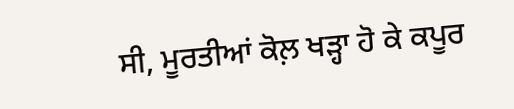ਸੀ, ਮੂਰਤੀਆਂ ਕੋਲ਼ ਖੜ੍ਹਾ ਹੋ ਕੇ ਕਪੂਰ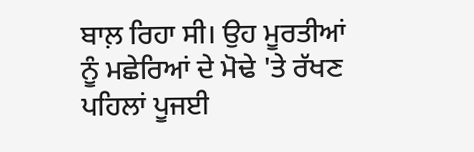ਬਾਲ਼ ਰਿਹਾ ਸੀ। ਉਹ ਮੂਰਤੀਆਂ ਨੂੰ ਮਛੇਰਿਆਂ ਦੇ ਮੋਢੇ 'ਤੇ ਰੱਖਣ ਪਹਿਲਾਂ ਪੂਜਈ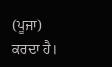(ਪੂਜਾ) ਕਰਦਾ ਹੈ।